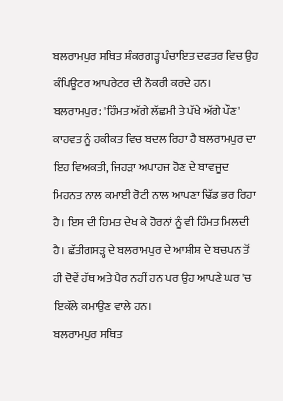ਬਲਰਾਮਪੁਰ ਸਥਿਤ ਸ਼ੰਕਰਗੜ੍ਹ ਪੰਚਾਇਤ ਦਫਤਰ ਵਿਚ ਉਹ ਕੰਪਿਊਟਰ ਆਪਰੇਟਰ ਦੀ ਨੌਕਰੀ ਕਰਦੇ ਹਨ।
ਬਲਰਾਮਪੁਰ: 'ਹਿੰਮਤ ਅੱਗੇ ਲੱਛਮੀ ਤੇ ਪੱਖੇ ਅੱਗੇ ਪੌਣ' ਕਾਹਵਤ ਨੂੰ ਹਕੀਕਤ ਵਿਚ ਬਦਲ ਰਿਹਾ ਹੈ ਬਲਰਾਮਪੁਰ ਦਾ ਇਹ ਵਿਅਕਤੀ, ਜਿਹੜਾ ਅਪਾਹਜ ਹੋਣ ਦੇ ਬਾਵਜੂਦ ਮਿਹਨਤ ਨਾਲ ਕਮਾਈ ਰੋਟੀ ਨਾਲ ਆਪਣਾ ਢਿੱਡ ਭਰ ਰਿਹਾ ਹੈ। ਇਸ ਦੀ ਹਿਮਤ ਦੇਖ ਕੇ ਹੋਰਨਾਂ ਨੂੰ ਵੀ ਹਿੰਮਤ ਮਿਲਦੀ ਹੈ। ਛੱਤੀਗਸੜ੍ਹ ਦੇ ਬਲਰਾਮਪੁਰ ਦੇ ਆਸ਼ੀਸ਼ ਦੇ ਬਚਪਨ ਤੋਂ ਹੀ ਦੋਵੇਂ ਹੱਥ ਅਤੇ ਪੈਰ ਨਹੀਂ ਹਨ ਪਰ ਉਹ ਆਪਣੇ ਘਰ 'ਚ ਇਕੱਲੇ ਕਮਾਉਣ ਵਾਲੇ ਹਨ।
ਬਲਰਾਮਪੁਰ ਸਥਿਤ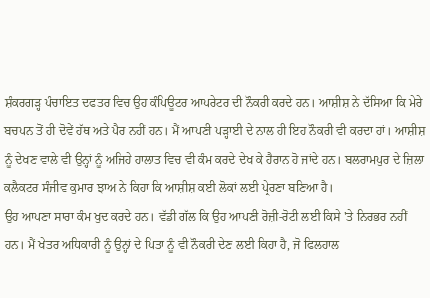ਸ਼ੰਕਰਗੜ੍ਹ ਪੰਚਾਇਤ ਦਫਤਰ ਵਿਚ ਉਹ ਕੰਪਿਊਟਰ ਆਪਰੇਟਰ ਦੀ ਨੌਕਰੀ ਕਰਦੇ ਹਨ। ਆਸ਼ੀਸ਼ ਨੇ ਦੱਸਿਆ ਕਿ ਮੇਰੇ ਬਚਪਨ ਤੋਂ ਹੀ ਦੋਵੇਂ ਹੱਥ ਅਤੇ ਪੈਰ ਨਹੀਂ ਹਨ। ਮੈਂ ਆਪਣੀ ਪੜ੍ਹਾਈ ਦੇ ਨਾਲ ਹੀ ਇਹ ਨੌਕਰੀ ਵੀ ਕਰਦਾ ਹਾਂ। ਆਸ਼ੀਸ਼ ਨੂੰ ਦੇਖਣ ਵਾਲੇ ਵੀ ਉਨ੍ਹਾਂ ਨੂੰ ਅਜਿਹੇ ਹਾਲਾਤ ਵਿਚ ਵੀ ਕੰਮ ਕਰਦੇ ਦੇਖ ਕੇ ਹੈਰਾਨ ਹੋ ਜਾਂਦੇ ਹਨ। ਬਲਰਾਮਪੁਰ ਦੇ ਜ਼ਿਲਾ ਕਲੈਕਟਰ ਸੰਜੀਵ ਕੁਮਾਰ ਝਾਅ ਨੇ ਕਿਹਾ ਕਿ ਆਸ਼ੀਸ਼ ਕਈ ਲੋਕਾਂ ਲਈ ਪ੍ਰੇਰਣਾ ਬਣਿਆ ਹੈ।
ਉਹ ਆਪਣਾ ਸਾਰਾ ਕੰਮ ਖੁਦ ਕਰਦੇ ਹਨ। ਵੱਡੀ ਗੱਲ ਕਿ ਉਹ ਆਪਣੀ ਰੋਜ਼ੀ-ਰੋਟੀ ਲਈ ਕਿਸੇ 'ਤੇ ਨਿਰਭਰ ਨਹੀਂ ਹਨ। ਮੈਂ ਖੇਤਰ ਅਧਿਕਾਰੀ ਨੂੰ ਉਨ੍ਹਾਂ ਦੇ ਪਿਤਾ ਨੂੰ ਵੀ ਨੌਕਰੀ ਦੇਣ ਲਈ ਕਿਹਾ ਹੈ, ਜੋ ਫਿਲਹਾਲ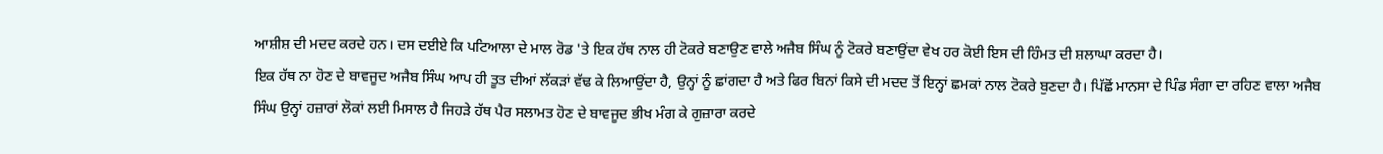ਆਸ਼ੀਸ਼ ਦੀ ਮਦਦ ਕਰਦੇ ਹਨ। ਦਸ ਦਈਏ ਕਿ ਪਟਿਆਲਾ ਦੇ ਮਾਲ ਰੋਡ 'ਤੇ ਇਕ ਹੱਥ ਨਾਲ ਹੀ ਟੋਕਰੇ ਬਣਾਉਣ ਵਾਲੇ ਅਜੈਬ ਸਿੰਘ ਨੂੰ ਟੋਕਰੇ ਬਣਾਉਂਦਾ ਵੇਖ ਹਰ ਕੋਈ ਇਸ ਦੀ ਹਿੰਮਤ ਦੀ ਸ਼ਲਾਘਾ ਕਰਦਾ ਹੈ।
ਇਕ ਹੱਥ ਨਾ ਹੋਣ ਦੇ ਬਾਵਜੂਦ ਅਜੈਬ ਸਿੰਘ ਆਪ ਹੀ ਤੂਤ ਦੀਆਂ ਲੱਕੜਾਂ ਵੱਢ ਕੇ ਲਿਆਉਂਦਾ ਹੈ, ਉਨ੍ਹਾਂ ਨੂੰ ਛਾਂਗਦਾ ਹੈ ਅਤੇ ਫਿਰ ਬਿਨਾਂ ਕਿਸੇ ਦੀ ਮਦਦ ਤੋਂ ਇਨ੍ਹਾਂ ਛਮਕਾਂ ਨਾਲ ਟੋਕਰੇ ਬੁਣਦਾ ਹੈ। ਪਿੱਛੋਂ ਮਾਨਸਾ ਦੇ ਪਿੰਡ ਸੰਗਾ ਦਾ ਰਹਿਣ ਵਾਲਾ ਅਜੈਬ ਸਿੰਘ ਉਨ੍ਹਾਂ ਹਜ਼ਾਰਾਂ ਲੋਕਾਂ ਲਈ ਮਿਸਾਲ ਹੈ ਜਿਹੜੇ ਹੱਥ ਪੈਰ ਸਲਾਮਤ ਹੋਣ ਦੇ ਬਾਵਜੂਦ ਭੀਖ ਮੰਗ ਕੇ ਗੁਜ਼ਾਰਾ ਕਰਦੇ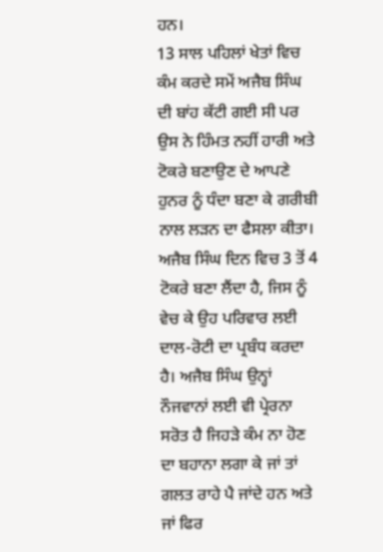ਹਨ।
13 ਸਾਲ ਪਹਿਲਾਂ ਖੇਤਾਂ ਵਿਚ ਕੰਮ ਕਰਦੇ ਸਮੇਂ ਅਜੈਬ ਸਿੰਘ ਦੀ ਬਾਂਹ ਕੱਟੀ ਗਈ ਸੀ ਪਰ ਉਸ ਨੇ ਹਿੰਮਤ ਨਹੀਂ ਹਾਰੀ ਅਤੇ ਟੋਕਰੇ ਬਣਾਉਣ ਦੇ ਆਪਣੇ ਹੁਨਰ ਨੂੰ ਧੰਦਾ ਬਣਾ ਕੇ ਗਰੀਬੀ ਨਾਲ ਲੜਨ ਦਾ ਫੈਸਲਾ ਕੀਤਾ। ਅਜੈਬ ਸਿੰਘ ਦਿਨ ਵਿਚ 3 ਤੋਂ 4 ਟੋਕਰੇ ਬਣਾ ਲੈਂਦਾ ਹੈ, ਜਿਸ ਨੂੰ ਵੇਚ ਕੇ ਉਹ ਪਰਿਵਾਰ ਲਈ ਦਾਲ-ਰੋਟੀ ਦਾ ਪ੍ਰਬੰਧ ਕਰਦਾ ਹੈ। ਅਜੈਬ ਸਿੰਘ ਉਨ੍ਹਾਂ ਨੌਜਵਾਨਾਂ ਲਈ ਵੀ ਪ੍ਰੇਰਨਾ ਸਰੋਤ ਹੈ ਜਿਹੜੇ ਕੰਮ ਨਾ ਹੋਣ ਦਾ ਬਹਾਨਾ ਲਗਾ ਕੇ ਜਾਂ ਤਾਂ ਗਲਤ ਰਾਹੇ ਪੈ ਜਾਂਦੇ ਹਨ ਅਤੇ ਜਾਂ ਫਿਰ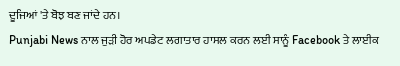ਦੂਜਿਆਂ 'ਤੇ ਬੋਝ ਬਣ ਜਾਂਦੇ ਹਨ।
Punjabi News ਨਾਲ ਜੁੜੀ ਹੋਰ ਅਪਡੇਟ ਲਗਾਤਾਰ ਹਾਸਲ ਕਰਨ ਲਈ ਸਾਨੂੰ Facebook ਤੇ ਲਾਈਕ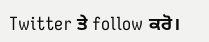Twitter ਤੇ follow ਕਰੋ।